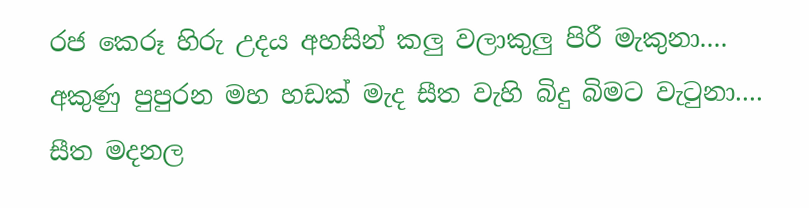රජ කෙරූ හිරු උදය අහසින් කලු වලාකුලු පිරී මැකුනා....
අකුණු පුපුරන මහ හඩක් මැද සීත වැහි බිදු බිමට වැටුනා....
සීත මදනල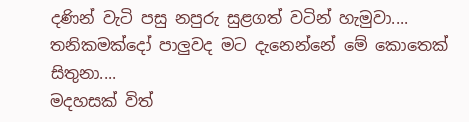දණින් වැටි පසු නපුරු සුළගත් වටින් හැමුවා....
තනිකමක්දෝ පාලුවද මට දැනෙන්නේ මේ කොතෙක් සිතුනා....
මදහසක් විත්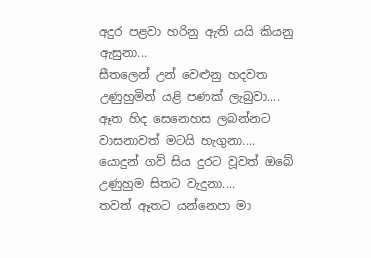අදුර පළවා හරිනු ඇති යයි කියනු ඇසුනා...
සීතලෙන් උන් වෙළුනු හදවත උණුහුමින් යළි පණක් ලැබුවා....
ඈත හිද සෙනෙහස ලබන්නට වාසනාවත් මටයි හැගුනා....
යොදුන් ගව් සිය දුරට වූවත් ඔබේ උණුහුම සිතට වැදුනා....
තවත් ඈතට යන්නෙපා මා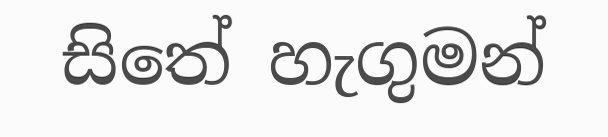සිතේ හැගුමන්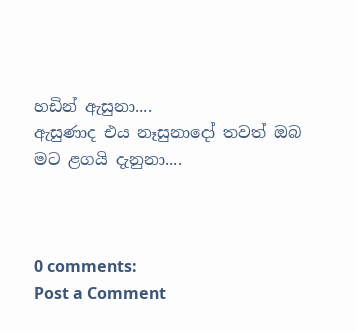හඩින් ඇසුනා....
ඇසුණාද එය නෑසුනාදෝ තවත් ඔබ මට ළගයි දැනුනා....



0 comments:
Post a Comment